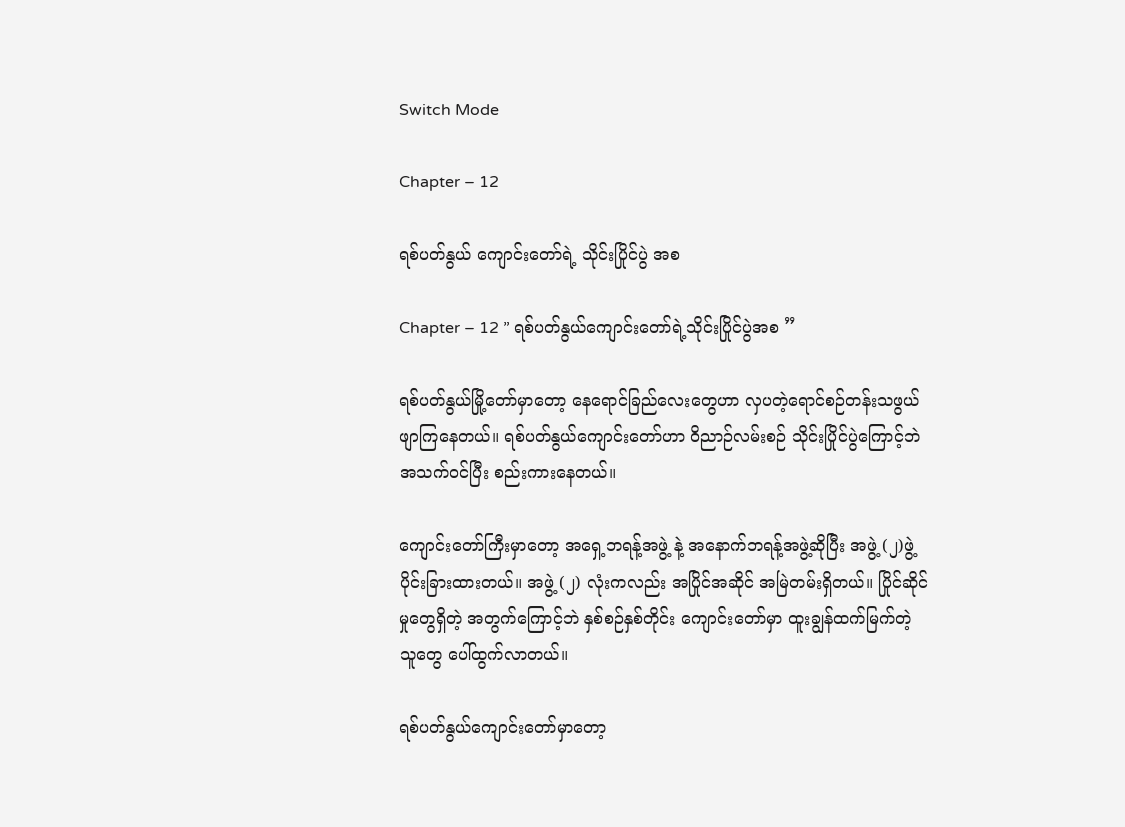Switch Mode

Chapter – 12

ရစ်ပတ်နွယ် ကျောင်းတော်ရဲ့ သိုင်းပြိုင်ပွဲ အစ

Chapter – 12 ” ရစ်ပတ်နွယ်ကျောင်းတော်ရဲ့သိုင်းပြိုင်ပွဲအစ ”

ရစ်ပတ်နွယ်မြို့တော်မှာတော့ နေရောင်ခြည်လေးတွေဟာ လှပတဲ့ရောင်စဉ်တန်းသဖွယ် ဖျာကြနေတယ်။ ရစ်ပတ်နွယ်ကျောင်းတော်ဟာ ဝိညာဉ်လမ်းစဉ် သိုင်းပြိုင်ပွဲကြောင့်ဘဲ အသက်ဝင်ပြီး စည်းကားနေတယ်။

ကျောင်းတော်ကြီးမှာတော့ အရှေ့ဘရန့်အဖွဲ့ နဲ့ အနောက်ဘရန့်အဖွဲ့ဆိုပြီး အဖွဲ့ (၂)ဖွဲ့ ပိုင်းခြားထားတယ်။ အဖွဲ့ (၂) လုံးကလည်း အပြိုင်အဆိုင် အမြဲတမ်းရှိတယ်။ ပြိုင်ဆိုင်မှုတွေရှိတဲ့ အတွက်ကြောင့်ဘဲ နှစ်စဉ်နှစ်တိုင်း ကျောင်းတော်မှာ ထူးချွန်ထက်မြက်တဲ့ သူတွေ ပေါ်ထွက်လာတယ်။

ရစ်ပတ်နွယ်ကျောင်းတော်မှာတော့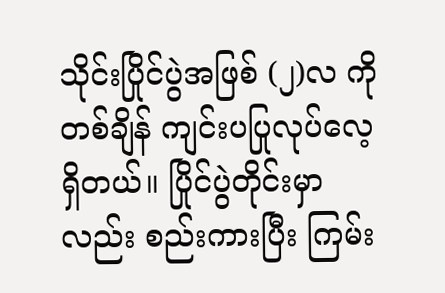သိုင်းပြိုင်ပွဲအဖြစ် (၂)လ ကို တစ်ချိန် ကျင်းပပြုလုပ်လေ့ရှိတယ်။ ပြိုင်ပွဲတိုင်းမှာလည်း စည်းကားပြီး ကြမ်း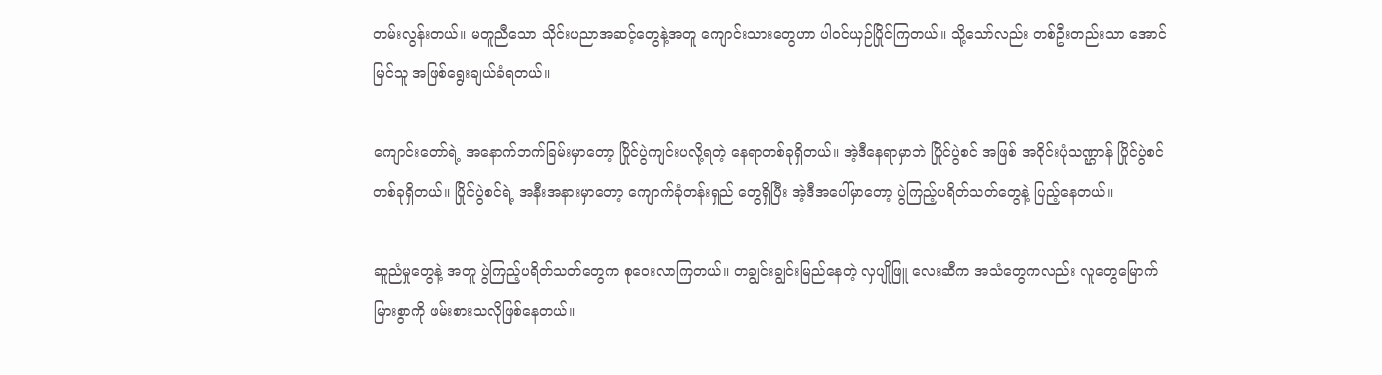တမ်းလွန်းတယ်။ မတူညီသော သိုင်းပညာအဆင့်တွေနဲ့အတူ ကျောင်းသားတွေဟာ ပါဝင်ယှဉ်ပြိုင်ကြတယ်။ သို့သော်လည်း တစ်ဦးတည်းသာ အောင်မြင်သူ အဖြစ်ရွေးချယ်ခံရတယ်။

ကျောင်းတော်ရဲ့ အနောက်ဘက်ခြမ်းမှာတော့ ပြိုင်ပွဲကျင်းပလို့ရတဲ့ နေရာတစ်ခုရှိတယ်။ အဲ့ဒီနေရာမှာဘဲ ပြိုင်ပွဲစင် အဖြစ် အဝိုင်းပုံသဏ္ဌာန် ပြိုင်ပွဲစင်တစ်ခုရှိတယ်။ ပြိုင်ပွဲစင်ရဲ့ အနီးအနားမှာတော့ ကျောက်ခုံတန်းရှည် တွေရှိပြီး အဲ့ဒီအပေါ်မှာတော့ ပွဲကြည့်ပရိတ်သတ်တွေနဲ့ ပြည့်နေတယ်။

ဆူညံမှုတွေနဲ့ အတူ ပွဲကြည့်ပရိတ်သတ်တွေက စုဝေးလာကြတယ်။ တချွင်းချွင်းမြည်နေတဲ့ လှပျိုဖြူ လေးဆီက အသံတွေကလည်း လူတွေမြောက်မြားစွာကို ဖမ်းစားသလိုဖြစ်နေတယ်။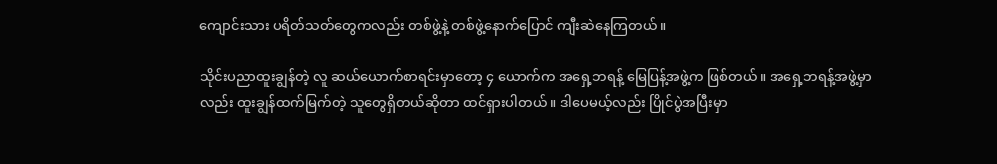ကျောင်းသား ပရိတ်သတ်တွေကလည်း တစ်ဖွဲ့နဲ့ တစ်ဖွဲ့နောက်ပြောင် ကျီးဆဲနေကြတယ်။

သိုင်းပညာထူးချွန်တဲ့ လူ ဆယ်ယောက်စာရင်းမှာတော့ ၄ ယောက်က အရှေ့ဘရန့် မြေပြန့်အဖွဲ့က ဖြစ်တယ်။ အရှေ့ဘရန့်အဖွဲ့မှာလည်း ထူးချွန်ထက်မြက်တဲ့ သူတွေရှိတယ်ဆိုတာ ထင်ရှားပါတယ်။ ဒါပေမယ့်လည်း ပြိုင်ပွဲအပြီးမှာ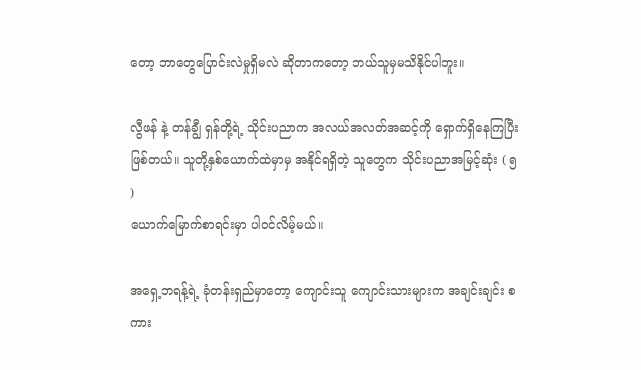တော့ ဘာတွေပြောင်းလဲမှုရှိမလဲ ဆိုတာကတော့ ဘယ်သူမှမသိနိုင်ပါဘူး။

လွီဖန် နဲ့ တန်ချွီ ရှန်တို့ရဲ့ သိုင်းပညာက အလယ်အလတ်အဆင့်ကို ရှောက်ရှိနေကြပြီး ဖြစ်တယ်။ သူတို့နှစ်ယောက်ထဲမှာမှ အနိုင်ရရှိတဲ့ သူတွေက သိုင်းပညာအမြင့်ဆုံး ( ၅ )
ယောက်မြောက်စာရင်းမှာ ပါဝင်လိမ့်မယ်။

အရှေ့ဘရန့်ရဲ့ ခုံတန်းရှည်မှာတော့ ကျောင်းသူ ကျောင်းသားများက အချင်းချင်း စကား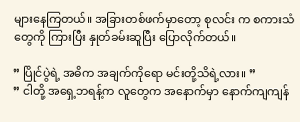များနေကြတယ်။ အခြားတစ်ဖက်မှာတော့ စုလင်း က စကားသံတွေကို ကြားပြီး နှုတ်ခမ်းဆူပြီး ပြောလိုက်တယ်။

” ပြိုင်ပွဲရဲ့ အဓိက အချက်ကိုရော မင်းတို့သိရဲ့လား။ ”
” ငါတို့ အရှေ့ဘရန့်က လူတွေက အနောက်မှာ နောက်ကျကျန်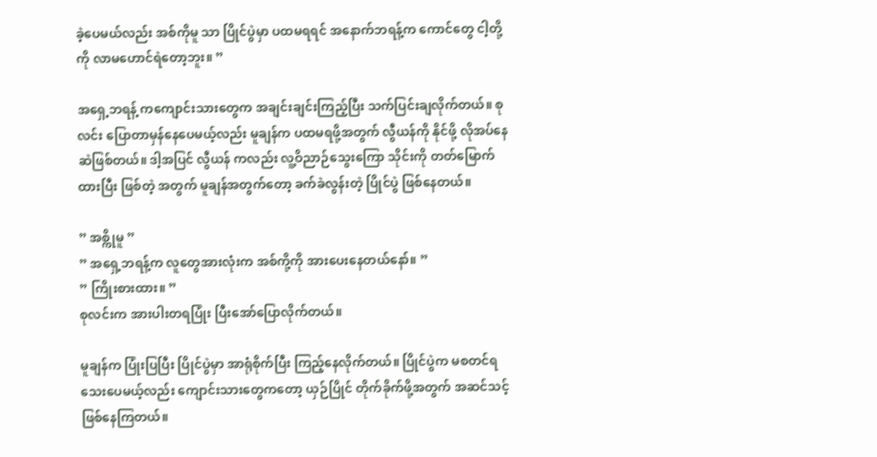ခဲ့ပေမယ်လည်း အစ်ကိုမူ သာ ပြိုင်ပွဲမှာ ပထမရရင် အနောက်ဘရန့်က ကောင်တွေ ငါ့တို့ကို လာမဟောင်ရဲတော့ဘူး။ ”

အရှေ့ဘရန့် ကကျောင်းသားတွေက အချင်းချင်းကြည့်ပြီး သက်ပြင်းချလိုက်တယ်။ စုလင်း ပြောတာမှန်နေပေမယ့်လည်း မူချန်က ပထမရဖို့အတွက် လွီယန်ကို နိုင်ဖို့ လိုအပ်နေဆဲဖြစ်တယ်။ ဒါ့အပြင် လွီယန် ကလည်း လူ့ဝိညာဉ်သွေးကြော သိုင်းကို တတ်မြောက်ထားပြီး ဖြစ်တဲ့ အတွက် မူချန်အတွက်တော့ ခက်ခဲလွန်းတဲ့ ပြိုင်ပွဲ ဖြစ်နေတယ်။

” အစ္ကိုမူ ”
” အရှေ့ဘရန့်က လူတွေအားလုံးက အစ်ကို့ကို အားပေးနေတယ်နော်။ ”
” ကြိုးစားထား။ ”
စုလင်းက အားပါးတရပြုံး ပြီးအော်ပြောလိုက်တယ်။

မူချန်က ပြုံးပြပြီး ပြိုင်ပွဲမှာ အာရုံစိုက်ပြီး ကြည့်နေလိုက်တယ်။ ပြိုင်ပွဲက မစတင်ရသေးပေမယ့်လည်း ကျောင်းသားတွေကတော့ ယှဉ်ပြိုင် တိုက်ခိုက်ဖို့အတွက် အဆင်သင့် ဖြစ်နေကြတယ်။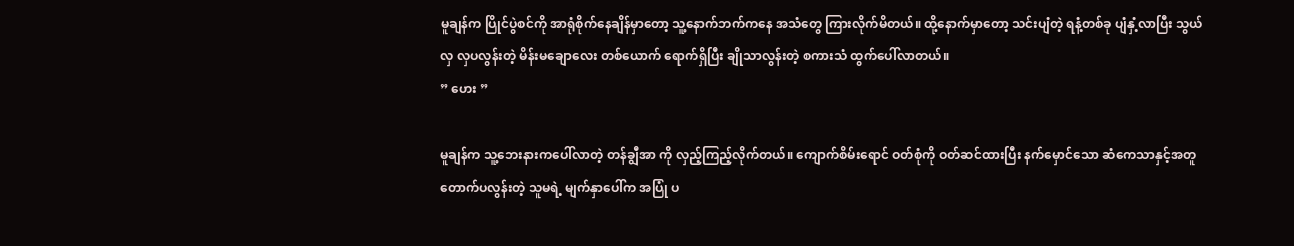မူချန်က ပြိုင်ပွဲစင်ကို အာရုံစိုက်နေချိန်မှာတော့ သူ့နောက်ဘက်ကနေ အသံတွေ ကြားလိုက်မိတယ်။ ထို့နောက်မှာတော့ သင်းပျံတဲ့ ရနံ့တစ်ခု ပျံနှံ့လာပြီး သွယ်လှ လှပလွန်းတဲ့ မိန်းမချောလေး တစ်ယောက် ရောက်ရှိပြီး ချိုသာလွန်းတဲ့ စကားသံ ထွက်ပေါ်လာတယ်။
” ဟေး ”

မူချန်က သူ့ဘေးနားကပေါ်လာတဲ့ တန်ချွီအာ ကို လှည့်ကြည့်လိုက်တယ်။ ကျောက်စိမ်းရောင် ဝတ်စုံကို ဝတ်ဆင်ထားပြီး နက်မှောင်သော ဆံကေသာနှင့်အတူ တောက်ပလွန်းတဲ့ သူမရဲ့ မျက်နှာပေါ်က အပြုံ ပ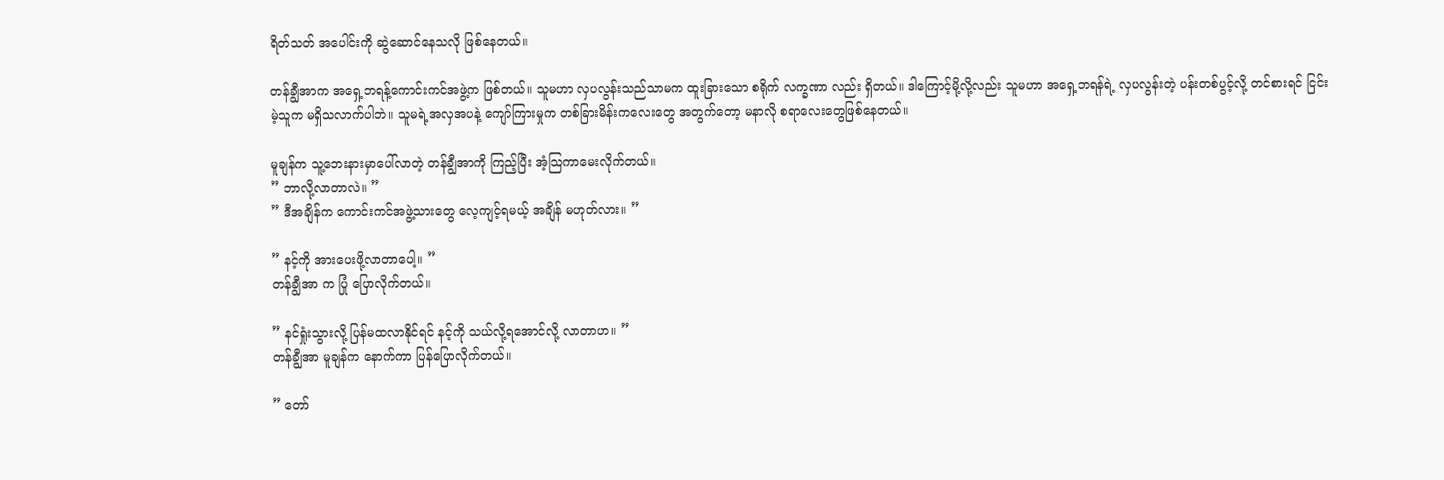ရိတ်သတ် အပေါင်းကို ဆွဲဆောင်နေသလို ဖြစ်နေတယ်။

တန်ချွီအာက အရှေ့ဘရန့်ကောင်းကင်အဖွဲ့က ဖြစ်တယ်။ သူမဟာ လှပလွန်းသည်သာမက ထူးခြားသော စရိုက် လက္ခဏာ လည်း ရှိတယ်။ ဒါကြောင့်မို့လို့လည်း သူမဟာ အရှေ့ဘရန်ရဲ့ လှပလွန်းတဲ့ ပန်းတစ်ပွင့်လို့ တင်စားရင် ငြင်းမဲ့သူက မရှိသလာက်ပါဘဲ။ သူမရဲ့အလှအပနဲ့ ကျော်ကြားမှုက တစ်ခြားမိန်းကလေးတွေ အတွက်တော့ မနာလို စရာလေးတွေဖြစ်နေတယ်။

မူချန်က သူ့ဘေးနားမှာပေါ်လာတဲ့ တန်ချွီအာကို ကြည့်ပြီး အံ့သြကာမေးလိုက်တယ်။
” ဘာလို့လာတာလဲ။ ”
” ဒီအချိန်က ကောင်းကင်အဖွဲ့သားတွေ လေ့ကျင့်ရမယ့် အချိန် မဟုတ်လား။ ”

” နင့်ကို အားပေးဖို့လာတာပေါ့။ ”
တန်ချွီအာ က ပြုံ ပြောလိုက်တယ်။

” နင်ရှုံးသွားလို့ ပြန်မထလာနိုင်ရင် နင့်ကို သယ်လို့ရအောင်လို့ လာတာဟ။ ”
တန်ချွီအာ မူချန်က နောက်ကာ ပြန်ပြောလိုက်တယ်။

” တော်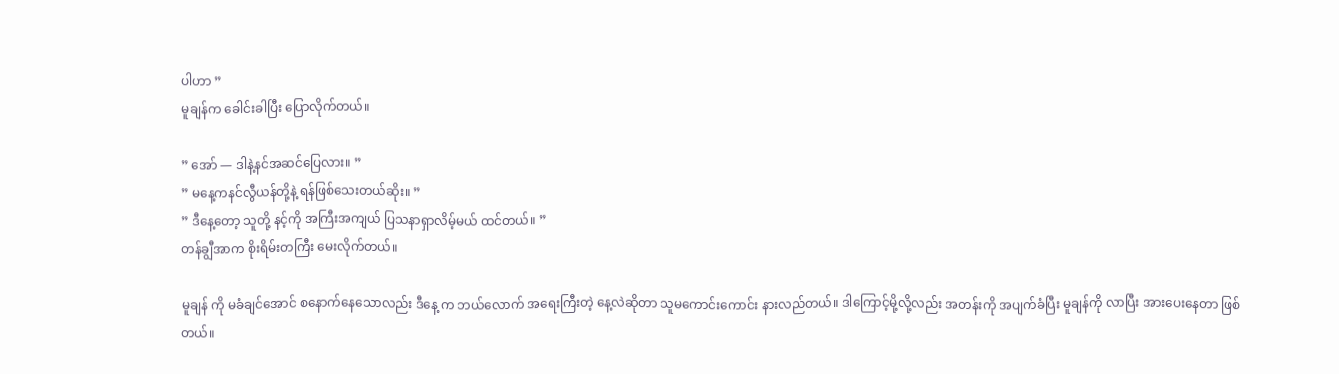ပါဟာ ”
မူချန်က ခေါင်းခါပြီး ပြောလိုက်တယ်။

” အော် — ဒါနဲ့နင်အဆင်ပြေလား။ ”
” မနေ့ကနင်လွီယန်တို့နဲ့ ရန်ဖြစ်သေးတယ်ဆိုး။ ”
” ဒီနေ့တော့ သူတို့ နင့်ကို အကြီးအကျယ် ပြသနာရှာလိမ့်မယ် ထင်တယ်။ ”
တန်ချွီအာက စိုးရိမ်းတကြီး မေးလိုက်တယ်။

မူချန် ကို မခံချင်အောင် စနောက်နေသောလည်း ဒီနေ့ က ဘယ်လောက် အရေးကြီးတဲ့ နေ့လဲဆိုတာ သူမကောင်းကောင်း နားလည်တယ်။ ဒါကြောင့်မို့လို့လည်း အတန်းကို အပျက်ခံပြီး မူချန်ကို လာပြီး အားပေးနေတာ ဖြစ်တယ်။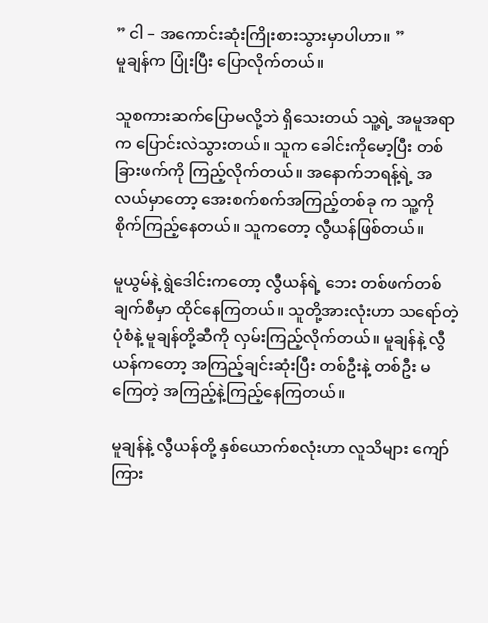” ငါ – အကောင်းဆုံးကြိုးစားသွားမှာပါဟာ။ ”
မူချန်က ပြုံးပြီး ပြောလိုက်တယ်။

သူစကားဆက်ပြောမလို့ဘဲ ရှိသေးတယ် သူ့ရဲ့ အမူအရာက ပြောင်းလဲသွားတယ်။ သူက ခေါင်းကိုမော့ပြီး တစ်ခြားဖက်ကို ကြည့်လိုက်တယ်။ အနောက်ဘရန့်ရဲ့ အလယ်မှာတော့ အေးစက်စက်အကြည့်တစ်ခု က သူ့ကို စိုက်ကြည့်နေတယ်။ သူကတော့ လွီယန်ဖြစ်တယ်။

မူယွမ်နဲ့ ရွဲဒေါင်းကတော့ လွီယန်ရဲ့ ဘေး တစ်ဖက်တစ်ချက်စီမှာ ထိုင်နေကြတယ်။ သူတို့အားလုံးဟာ သရော်တဲ့ ပုံစံနဲ့ မူချန်တို့ဆီကို လှမ်းကြည့်လိုက်တယ်။ မူချန်နဲ့ လွီယန်ကတော့ အကြည့်ချင်းဆုံးပြီး တစ်ဦးနဲ့ တစ်ဦး မကြေတဲ့ အကြည့်နဲ့ကြည့်နေကြတယ်။

မူချန်နဲ့ လွီယန်တို့ နှစ်ယောက်စလုံးဟာ လူသိများ ကျော်ကြား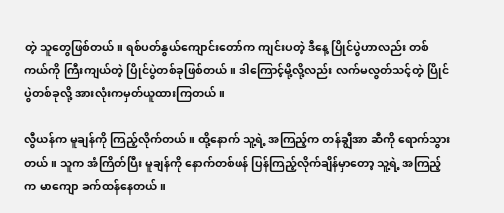တဲ့ သူတွေဖြစ်တယ်။ ရစ်ပတ်နွယ်ကျောင်းတော်က ကျင်းပတဲ့ ဒီနေ့ ပြိုင်ပွဲဟာလည်း တစ်ကယ်ကို ကြီးကျယ်တဲ့ ပြိုင်ပွဲတစ်ခုဖြစ်တယ်။ ဒါကြောင့်မို့လို့လည်း လက်မလွတ်သင့်တဲ့ ပြိုင်ပွဲတစ်ခုလို့ အားလုံးကမှတ်ယူထားကြတယ်။

လွီယန်က မူချန်ကို ကြည့်လိုက်တယ်။ ထို့နောက် သူ့ရဲ့ အကြည့်က တန်ချွီအာ ဆီကို ရောက်သွားတယ်။ သူက အံကြိတ်ပြီး မူချန်ကို နောက်တစ်ဖန် ပြန်ကြည့်လိုက်ချိန်မှာတော့ သူ့ရဲ့ အကြည့်က မာကျော ခက်ထန်နေတယ်။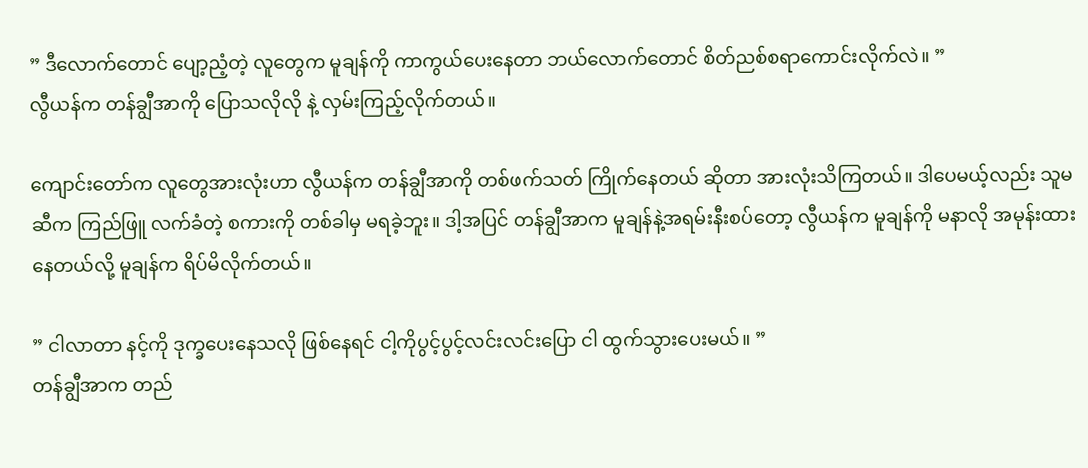” ဒီလောက်တောင် ပျော့ညံ့တဲ့ လူတွေက မူချန်ကို ကာကွယ်ပေးနေတာ ဘယ်လောက်တောင် စိတ်ညစ်စရာကောင်းလိုက်လဲ။ ”
လွီယန်က တန်ချွီအာကို ပြောသလိုလို နဲ့ လှမ်းကြည့်လိုက်တယ်။

ကျောင်းတော်က လူတွေအားလုံးဟာ လွီယန်က တန်ချွီအာကို တစ်ဖက်သတ် ကြိုက်နေတယ် ဆိုတာ အားလုံးသိကြတယ်။ ဒါပေမယ့်လည်း သူမဆီက ကြည်ဖြူ လက်ခံတဲ့ စကားကို တစ်ခါမှ မရခဲ့ဘူး။ ဒါ့အပြင် တန်ချွီအာက မူချန်နဲ့အရမ်းနီးစပ်တော့ လွီယန်က မူချန်ကို မနာလို အမုန်းထားနေတယ်လို့ မူချန်က ရိပ်မိလိုက်တယ်။

” ငါလာတာ နင့်ကို ဒုက္ခပေးနေသလို ဖြစ်နေရင် ငါ့ကိုပွင့်ပွင့်လင်းလင်းပြော ငါ ထွက်သွားပေးမယ်။ ”
တန်ချွီအာက တည်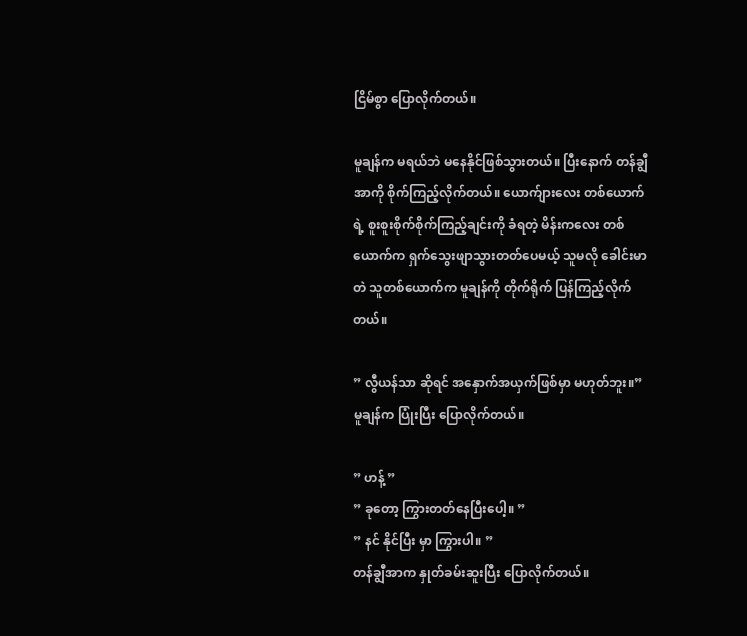ငြိမ်စွာ ပြောလိုက်တယ်။

မူချန်က မရယ်ဘဲ မနေနိုင်ဖြစ်သွားတယ်။ ပြီးနောက် တန်ချွီအာကို စိုက်ကြည့်လိုက်တယ်။ ယောက်ျားလေး တစ်ယောက်ရဲ့ စူးစူးစိုက်စိုက်ကြည့်ချင်းကို ခံရတဲ့ မိန်းကလေး တစ်ယောက်က ရှက်သွေးဖျာသွားတတ်ပေမယ့် သူမလို ခေါင်းမာတဲ သူတစ်ယောက်က မူချန်ကို တိုက်ရိုက် ပြန်ကြည့်လိုက်တယ်။

” လွီယန်သာ ဆိုရင် အနှောက်အယှက်ဖြစ်မှာ မဟုတ်ဘူး။”
မူချန်က ပြုံးပြီး ပြောလိုက်တယ်။

” ဟန့် ”
” ခုတော့ ကြွားတတ်နေပြီးပေါ့။ ”
” နင် နိုင်ပြီး မှာ ကြွားပါ။ ”
တန်ချွီအာက နှုတ်ခမ်းဆူးပြီး ပြောလိုက်တယ်။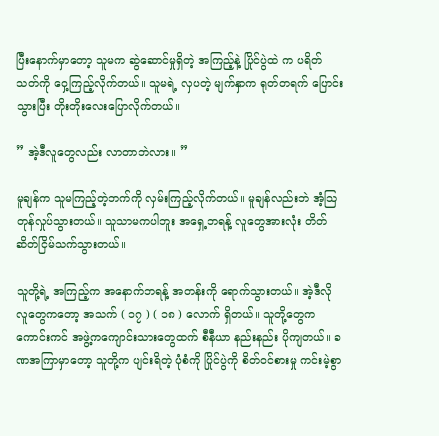ပြီးနောက်မှာတော့ သူမက ဆွဲဆောင်မှုရှိတဲ့ အကြည့်နဲ့ ပြိုင်ပွဲထဲ က ပရိတ်သတ်ကို ဝှေ့ကြည့်လိုက်တယ်။ သူမရဲ့ လှပတဲ့ မျက်နှာက ရုတ်တရက် ပြောင်းသွားပြီး တိုးတိုးလေးပြောလိုက်တယ်။

” အဲ့ဒီလူတွေလည်း လာတာဘဲလား။ ”

မူချန်က သူမကြည့်တဲ့ဘက်ကို လှမ်းကြည့်လိုက်တယ်။ မူချန်လည်းဘဲ အံ့သြတုန်လှုပ်သွားတယ်။ သူသာမကပါဘူး အရှေ့ဘရန့် လူတွေအားလုံး တိတ်ဆိတ်ငြိမ်သက်သွားတယ်။

သူတို့ရဲ့ အကြည့်က အနောက်ဘရန့် အတန်းကို ရောက်သွားတယ်။ အဲ့ဒီလို လူတွေကတော့ အသက် ( ၁၇ ) ( ၁၈ ) လောက် ရှိတယ်။ သူတို့တွေက ကောင်းကင် အဖွဲ့ကကျောင်းသားတွေထက် စီနီယာ နည်းနည်း ပိုကျတယ်။ ခဏအကြာမှာတော့ သူတို့က ပျင်းရိတဲ့ ပုံစံကို ပြိုင်ပွဲကို စိတ်ဝင်စားမှု ကင်းမဲ့စွာ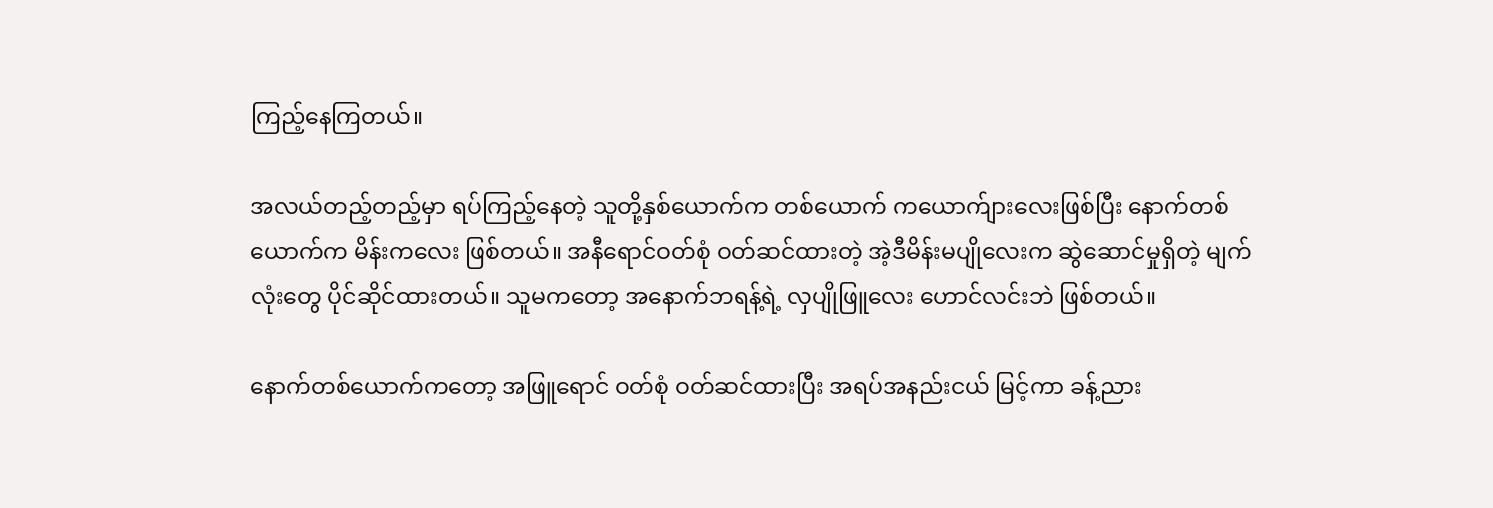ကြည့်နေကြတယ်။

အလယ်တည့်တည့်မှာ ရပ်ကြည့်နေတဲ့ သူတို့နှစ်ယောက်က တစ်ယောက် ကယောက်ျားလေးဖြစ်ပြီး နောက်တစ်ယောက်က မိန်းကလေး ဖြစ်တယ်။ အနီရောင်ဝတ်စုံ ဝတ်ဆင်ထားတဲ့ အဲ့ဒီမိန်းမပျိုလေးက ဆွဲဆောင်မှုရှိတဲ့ မျက်လုံးတွေ ပိုင်ဆိုင်ထားတယ်။ သူမကတော့ အနောက်ဘရန့်ရဲ့ လှပျိုဖြူလေး ဟောင်လင်းဘဲ ဖြစ်တယ်။

နောက်တစ်ယောက်ကတော့ အဖြူရောင် ဝတ်စုံ ဝတ်ဆင်ထားပြီး အရပ်အနည်းငယ် မြင့်ကာ ခန့်ညား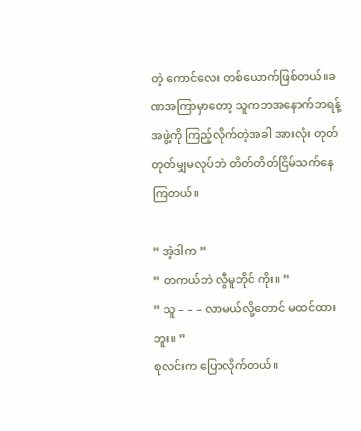တဲ့ ကောင်လေး တစ်ယောက်ဖြစ်တယ်။ခဏအကြာမှာတော့ သူကဘအနောက်ဘရန့် အဖွဲ့ကို ကြည့်လိုက်တဲ့အခါ အားလုံး တုတ်တုတ်မျှမလုပ်ဘဲ တိတ်တိတ်ငြိမ်သက်နေကြတယ်။

” အဲ့ဒါက ”
” တကယ်ဘဲ လွီမူဘိုင် ကိုး။ ”
” သူ – – – လာမယ်လို့တောင် မထင်ထားဘူး။ ”
စုလင်းက ပြောလိုက်တယ်။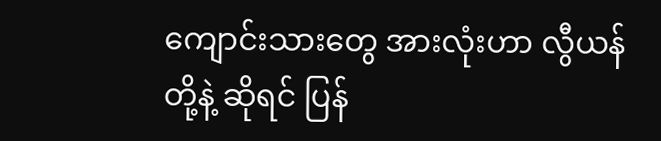ကျောင်းသားတွေ အားလုံးဟာ လွီယန်တို့နဲ့ ဆိုရင် ပြန်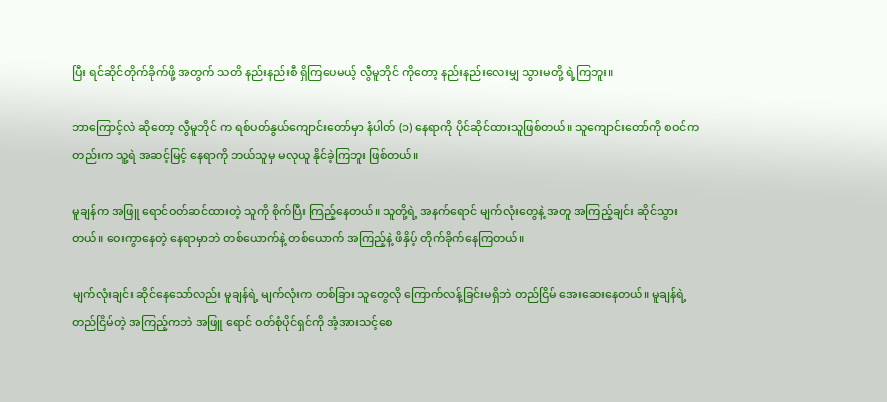ပြီး ရင်ဆိုင်တိုက်ခိုက်ဖို့ အတွက် သတိ နည်းနည်းစီ ရှိကြပေမယ့် လွီမူဘိုင် ကိုတော့ နည်းနည်းလေးမျှ သွားမတို့ ရဲ့ကြဘူး။

ဘာကြောင့်လဲ ဆိုတော့ လွီမူဘိုင် က ရစ်ပတ်နွယ်ကျောင်းတော်မှာ နံပါတ် (၁) နေရာကို ပိုင်ဆိုင်ထားသူဖြစ်တယ်။ သူကျောင်းတော်ကို စဝင်ကတည်းက သူ့ရဲ အဆင့်မြင့် နေရာကို ဘယ်သူမှ မလုယူ နိုင်ခဲ့ကြဘူး ဖြစ်တယ်။

မူချန်က အဖြူ ရောင်ဝတ်ဆင်ထားတဲ့ သူကို စိုက်ပြီး ကြည့်နေတယ်။ သူတို့ရဲ့ အနက်ရောင် မျက်လုံးတွေနဲ့ အတူ အကြည့်ချင်း ဆိုင်သွားတယ်။ ဝေးကွာနေတဲ့ နေရာမှာဘဲ တစ်ယောက်နဲ့ တစ်ယောက် အကြည့်နဲ့ ဖိနှိပ့် တိုက်ခိုက်နေကြတယ်။

မျက်လုံးချင်း ဆိုင်နေသော်လည်း မူချန်ရဲ့ မျက်လုံးက တစ်ခြား သူတွေလို ကြောက်လန့်ခြင်းမရှိဘဲ တည်ငြိမ် အေးဆေးနေတယ်။ မူချန်ရဲ့ တည်ငြိမ်တဲ့ အကြည့်ကဘဲ အဖြူ ရောင် ဝတ်စုံပိုင်ရှင်ကို အံ့အားသင့်စေ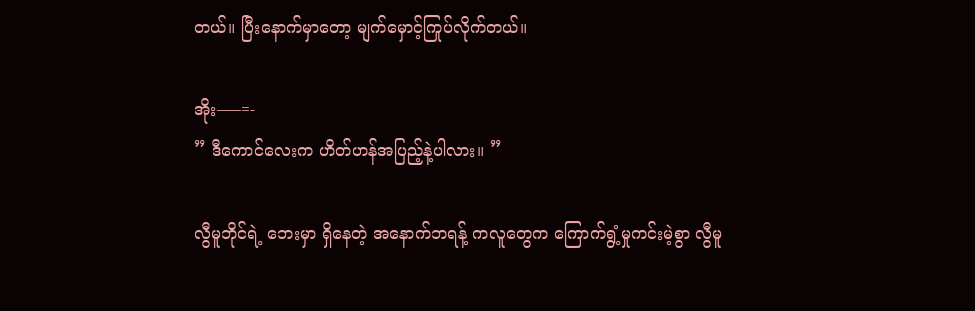တယ်။ ပြီးနောက်မှာတော့ မျက်မှောင့်ကြုပ်လိုက်တယ်။

အိုး—–=-
” ဒီကောင်လေးက ဟိတ်ဟန်အပြည့်နဲ့ပါလား။ ”

လွီမူဘိုင်ရဲ့ ဘေးမှာ ရှိနေတဲ့ အနောက်ဘရန့် ကလူတွေက ကြောက်ရွံ့မှုကင်းမဲ့စွာ လွီမူ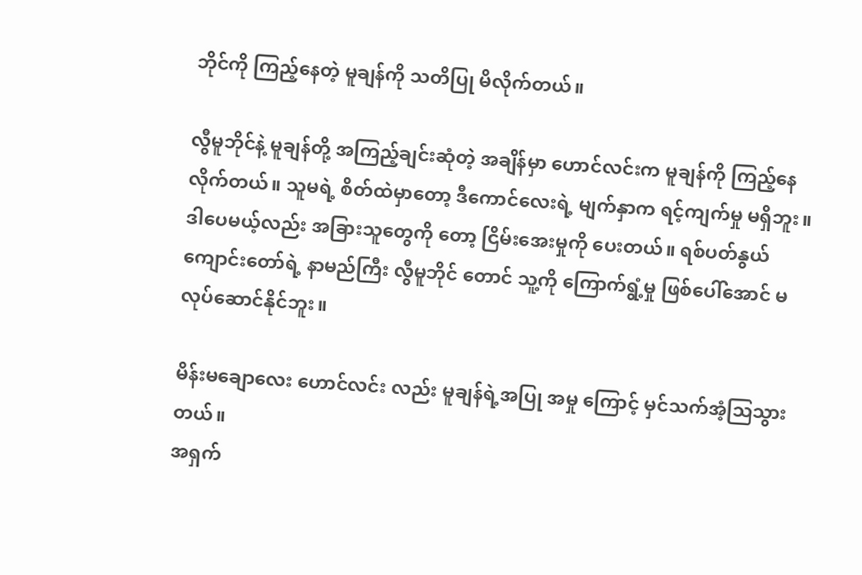ဘိုင်ကို ကြည့်နေတဲ့ မူချန်ကို သတိပြု မိလိုက်တယ်။

လွီမူဘိုင်နဲ့ မူချန်တို့ အကြည့်ချင်းဆုံတဲ့ အချိန်မှာ ဟောင်လင်းက မူချန်ကို ကြည့်နေလိုက်တယ်။ သူမရဲ့ စိတ်ထဲမှာတော့ ဒီကောင်လေးရဲ့ မျက်နှာက ရင့်ကျက်မှု မရှိဘူး။ ဒါပေမယ့်လည်း အခြားသူတွေကို တော့ ငြိမ်းအေးမှုကို ပေးတယ်။ ရစ်ပတ်နွယ် ကျောင်းတော်ရဲ့ နာမည်ကြီး လွီမူဘိုင် တောင် သူ့ကို ကြောက်ရွံ့မှု ဖြစ်ပေါ်အောင် မလုပ်ဆောင်နိုင်ဘူး။

မိန်းမချောလေး ဟောင်လင်း လည်း မူချန်ရဲ့အပြု အမှု ကြောင့် မှင်သက်အံ့သြသွားတယ်။
အရှက်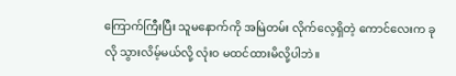ကြောက်ကြီးပြီး သူမနောက်ကို အမြဲတမ်း လိုက်လေ့ရှိတဲ့ ကောင်လေးက ခုလို သွားလိမ့်မယ်လို့ လုံးဝ မထင်ထားမိလို့ပါဘဲ။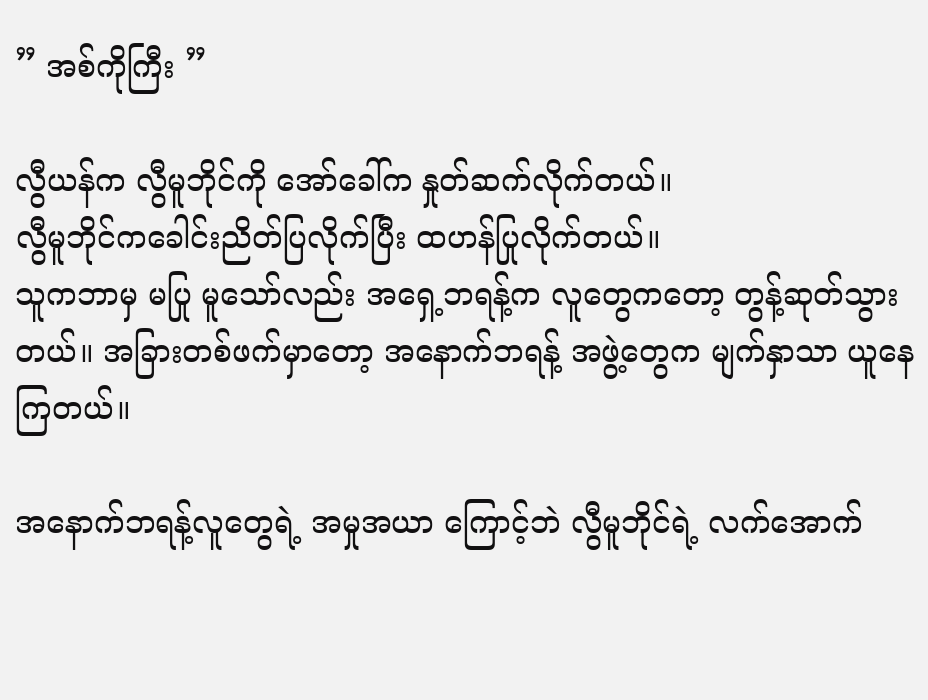” အစ်ကိုကြီး ”

လွီယန်က လွီမူဘိုင်ကို အော်ခေါ်က နှုတ်ဆက်လိုက်တယ်။
လွီမူဘိုင်ကခေါင်းညိတ်ပြလိုက်ပြီး ထဟန်ပြုလိုက်တယ်။
သူကဘာမှ မပြု မူသော်လည်း အရှေ့ဘရန့်က လူတွေကတော့ တွန့်ဆုတ်သွားတယ်။ အခြားတစ်ဖက်မှာတော့ အနောက်ဘရန့် အဖွဲ့တွေက မျက်နှာသာ ယူနေကြတယ်။

အနောက်ဘရန့်လူတွေရဲ့ အမှုအယာ ကြောင့်ဘဲ လွီမူဘိုင်ရဲ့ လက်အောက်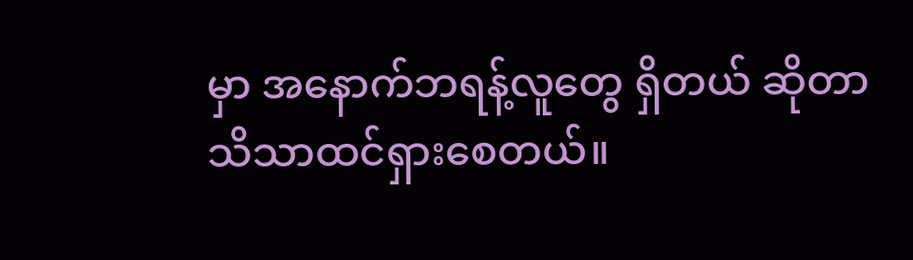မှာ အနောက်ဘရန့်လူတွေ ရှိတယ် ဆိုတာ သိသာထင်ရှားစေတယ်။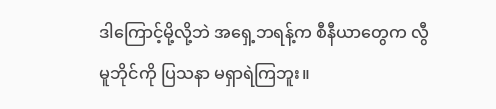ဒါကြောင့်မို့လို့ဘဲ အရှေ့ဘရန့်က စီနီယာတွေက လွီမူဘိုင်ကို ပြသနာ မရှာရဲကြဘူး။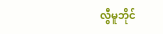လွီမူဘိုင်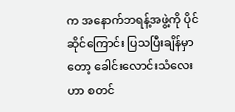က အနောက်ဘရန့်အဖွဲ့ကို ပိုင်ဆိုင်ကြောင်း ပြသပြီးချိန်မှာတော့ ခေါင်းလောင်းသံလေးဟာ စတင်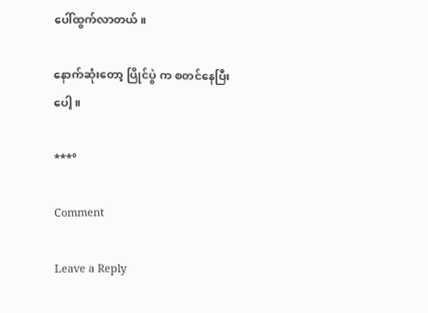ပေါ်ထွက်လာတယ်။

နောက်ဆုံးတော့ ပြိုင်ပွဲ က စတင်နေပြီးပေါ့။

***°

Comment

Leave a Reply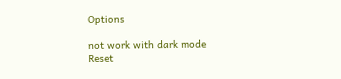Options

not work with dark mode
Reset